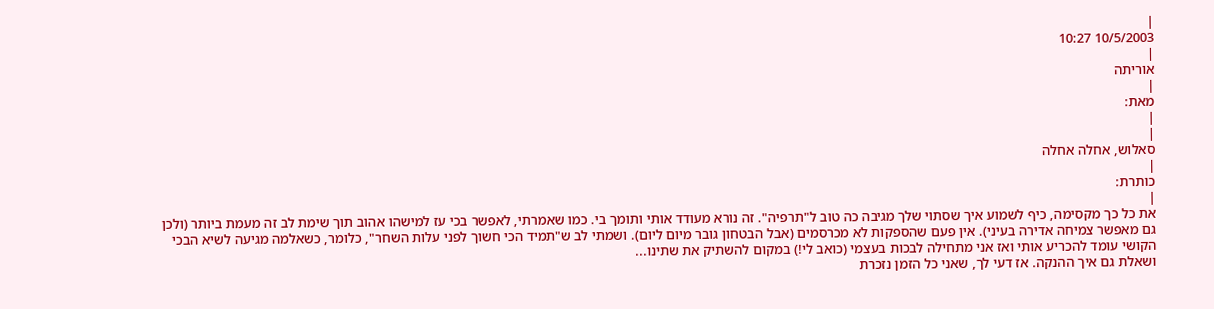|
10/5/2003 10:27
|
אוריתה
|
מאת:
|
|
סאלוש, אחלה אחלה
|
כותרת:
|
את כל כך מקסימה, כיף לשמוע איך שסתוי שלך מגיבה כה טוב ל"תרפיה". זה נורא מעודד אותי ותומך בי. כמו שאמרתי, לאפשר בכי עז למישהו אהוב תוך שימת לב זה מעמת ביותר (ולכן גם מאפשר צמיחה אדירה בעיני). אין פעם שהספקות לא מכרסמים (אבל הבטחון גובר מיום ליום). ושמתי לב ש"תמיד הכי חשוך לפני עלות השחר", כלומר, כשאלמה מגיעה לשיא הבכי הקושי עומד להכריע אותי ואז אני מתחילה לבכות בעצמי (כואב לי!) במקום להשתיק את שתינו...
ושאלת גם איך ההנקה. אז דעי לך, שאני כל הזמן נזכרת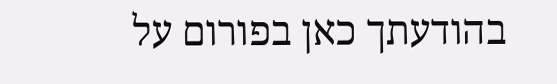בהודעתך כאן בפורום על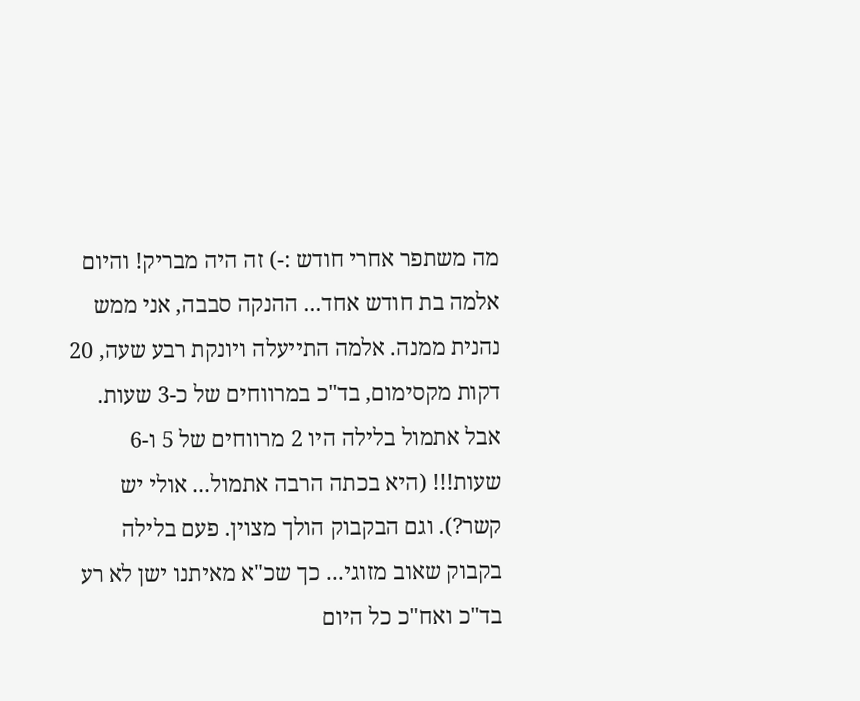מה משתפר אחרי חודש :-) זה היה מבריק! והיום אלמה בת חודש אחד... ההנקה סבבה, אני ממש נהנית ממנה. אלמה התייעלה ויונקת רבע שעה, 20 דקות מקסימום, בד"כ במרווחים של כ-3 שעות. אבל אתמול בלילה היו 2 מרווחים של 5 ו-6 שעות!!! (היא בכתה הרבה אתמול... אולי יש קשר?). וגם הבקבוק הולך מצוין. פעם בלילה בקבוק שאוב מזוגי... כך שכ"א מאיתנו ישן לא רע בד"כ ואח"כ כל היום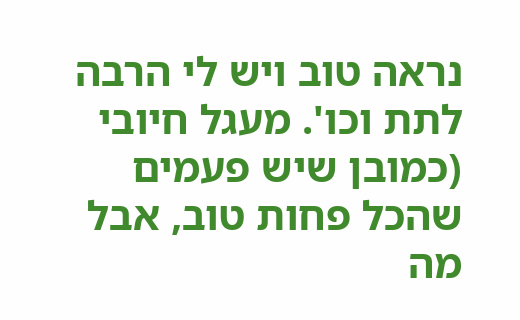נראה טוב ויש לי הרבה לתת וכו'. מעגל חיובי (כמובן שיש פעמים שהכל פחות טוב, אבל מה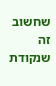שחשוב זה שנקודת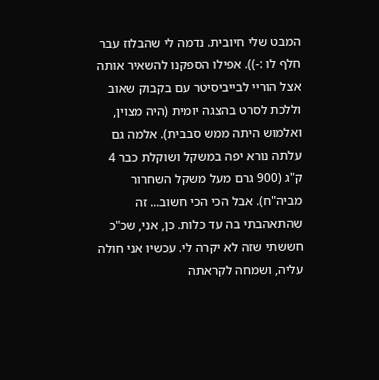המבט שלי חיובית. נדמה לי שהבלוז עבר חלף לו :-)). אפילו הספקנו להשאיר אותה אצל הוריי לבייביסיטר עם בקבוק שאוב וללכת לסרט בהצגה יומית (היה מצוין, ואלמוש היתה ממש סבבית). אלמה גם עלתה נורא יפה במשקל ושוקלת כבר 4 ק"ג (900 גרם מעל משקל השחרור מביה"ח). אבל הכי הכי חשוב... זה שהתאהבתי בה עד כלות. כן, אני, שכ"כ חששתי שזה לא יקרה לי. עכשיו אני חולה עליה, ושמחה לקראתה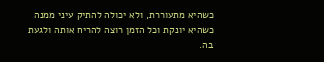כשהיא מתעוררת, ולא יכולה להתיק עיני ממנה כשהיא יונקת וכל הזמן רוצה להריח אותה ולגעת בה.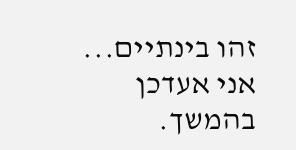זהו בינתיים... אני אעדכן בהמשך.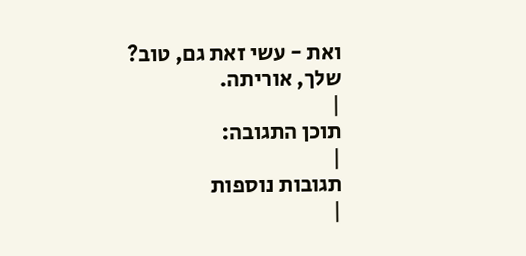ואת - עשי זאת גם, טוב?
שלך, אוריתה.
|
תוכן התגובה:
|
תגובות נוספות
|